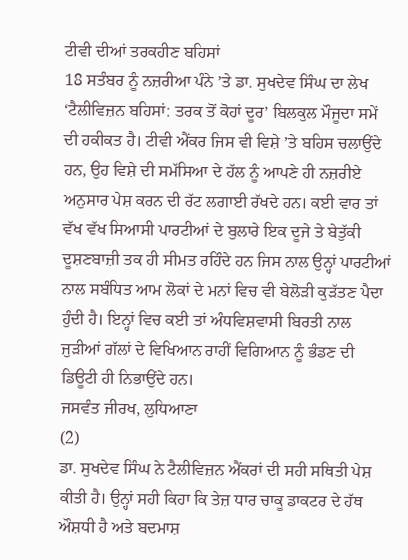ਟੀਵੀ ਦੀਆਂ ਤਰਕਹੀਣ ਬਹਿਸਾਂ
18 ਸਤੰਬਰ ਨੂੰ ਨਜ਼ਰੀਆ ਪੰਨੇ ’ਤੇ ਡਾ. ਸੁਖਦੇਵ ਸਿੰਘ ਦਾ ਲੇਖ ‘ਟੈਲੀਵਿਜ਼ਨ ਬਹਿਸਾਂ: ਤਰਕ ਤੋਂ ਕੋਹਾਂ ਦੂਰ’ ਬਿਲਕੁਲ ਮੌਜੂਦਾ ਸਮੇਂ ਦੀ ਹਕੀਕਤ ਹੈ। ਟੀਵੀ ਐਂਕਰ ਜਿਸ ਵੀ ਵਿਸ਼ੇ ’ਤੇ ਬਹਿਸ ਚਲਾਉਂਦੇ ਹਨ, ਉਹ ਵਿਸ਼ੇ ਦੀ ਸਮੱਸਿਆ ਦੇ ਹੱਲ ਨੂੰ ਆਪਣੇ ਹੀ ਨਜ਼ਰੀਏ ਅਨੁਸਾਰ ਪੇਸ਼ ਕਰਨ ਦੀ ਰੱਟ ਲਗਾਈ ਰੱਖਦੇ ਹਨ। ਕਈ ਵਾਰ ਤਾਂ ਵੱਖ ਵੱਖ ਸਿਆਸੀ ਪਾਰਟੀਆਂ ਦੇ ਬੁਲਾਰੇ ਇਕ ਦੂਜੇ ਤੇ ਬੇਤੁੱਕੀ ਦੂਸ਼ਣਬਾਜ਼ੀ ਤਕ ਹੀ ਸੀਮਤ ਰਹਿੰਦੇ ਹਨ ਜਿਸ ਨਾਲ ਉਨ੍ਹਾਂ ਪਾਰਟੀਆਂ ਨਾਲ ਸਬੰਧਿਤ ਆਮ ਲੋਕਾਂ ਦੇ ਮਨਾਂ ਵਿਚ ਵੀ ਬੇਲੋੜੀ ਕੁੜੱਤਣ ਪੈਦਾ ਹੁੰਦੀ ਹੈ। ਇਨ੍ਹਾਂ ਵਿਚ ਕਈ ਤਾਂ ਅੰਧਵਿਸ਼ਵਾਸੀ ਬਿਰਤੀ ਨਾਲ ਜੁੜੀਆਂ ਗੱਲਾਂ ਦੇ ਵਿਖਿਆਨ ਰਾਹੀਂ ਵਿਗਿਆਨ ਨੂੰ ਭੰਡਣ ਦੀ ਡਿਊਟੀ ਹੀ ਨਿਭਾਉਂਦੇ ਹਨ।
ਜਸਵੰਤ ਜੀਰਖ, ਲੁਧਿਆਣਾ
(2)
ਡਾ. ਸੁਖਦੇਵ ਸਿੰਘ ਨੇ ਟੈਲੀਵਿਜ਼ਨ ਐਂਕਰਾਂ ਦੀ ਸਹੀ ਸਥਿਤੀ ਪੇਸ਼ ਕੀਤੀ ਹੈ। ਉਨ੍ਹਾਂ ਸਹੀ ਕਿਹਾ ਕਿ ਤੇਜ਼ ਧਾਰ ਚਾਕੂ ਡਾਕਟਰ ਦੇ ਹੱਥ ਔਸ਼ਧੀ ਹੈ ਅਤੇ ਬਦਮਾਸ਼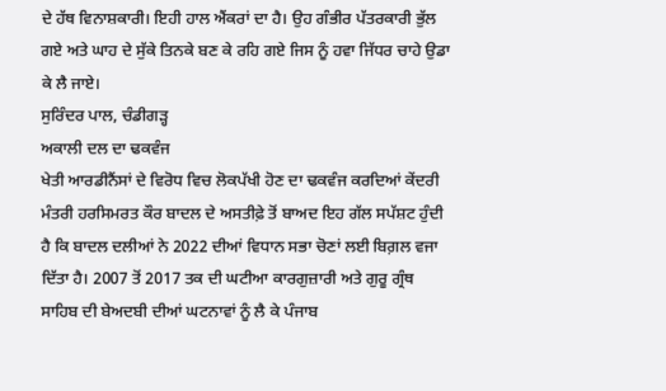ਦੇ ਹੱਥ ਵਿਨਾਸ਼ਕਾਰੀ। ਇਹੀ ਹਾਲ ਐਂਕਰਾਂ ਦਾ ਹੈ। ਉਹ ਗੰਭੀਰ ਪੱਤਰਕਾਰੀ ਭੁੱਲ ਗਏ ਅਤੇ ਘਾਹ ਦੇ ਸੁੱਕੇ ਤਿਨਕੇ ਬਣ ਕੇ ਰਹਿ ਗਏ ਜਿਸ ਨੂੰ ਹਵਾ ਜਿੱਧਰ ਚਾਹੇ ਉਡਾ ਕੇ ਲੈ ਜਾਏ।
ਸੁਰਿੰਦਰ ਪਾਲ, ਚੰਡੀਗੜ੍ਹ
ਅਕਾਲੀ ਦਲ ਦਾ ਢਕਵੰਜ
ਖੇਤੀ ਆਰਡੀਨੈਂਸਾਂ ਦੇ ਵਿਰੋਧ ਵਿਚ ਲੋਕਪੱਖੀ ਹੋਣ ਦਾ ਢਕਵੰਜ ਕਰਦਿਆਂ ਕੇਂਦਰੀ ਮੰਤਰੀ ਹਰਸਿਮਰਤ ਕੌਰ ਬਾਦਲ ਦੇ ਅਸਤੀਫ਼ੇ ਤੋਂ ਬਾਅਦ ਇਹ ਗੱਲ ਸਪੱਸ਼ਟ ਹੁੰਦੀ ਹੈ ਕਿ ਬਾਦਲ ਦਲੀਆਂ ਨੇ 2022 ਦੀਆਂ ਵਿਧਾਨ ਸਭਾ ਚੋਣਾਂ ਲਈ ਬਿਗ਼ਲ ਵਜਾ ਦਿੱਤਾ ਹੈ। 2007 ਤੋਂ 2017 ਤਕ ਦੀ ਘਟੀਆ ਕਾਰਗੁਜ਼ਾਰੀ ਅਤੇ ਗੁਰੂ ਗ੍ਰੰਥ ਸਾਹਿਬ ਦੀ ਬੇਅਦਬੀ ਦੀਆਂ ਘਟਨਾਵਾਂ ਨੂੰ ਲੈ ਕੇ ਪੰਜਾਬ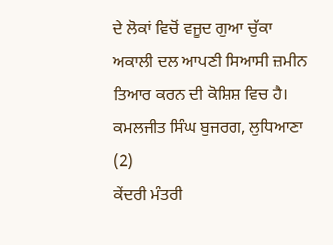ਦੇ ਲੋਕਾਂ ਵਿਚੋਂ ਵਜੂਦ ਗੁਆ ਚੁੱਕਾ ਅਕਾਲੀ ਦਲ ਆਪਣੀ ਸਿਆਸੀ ਜ਼ਮੀਨ ਤਿਆਰ ਕਰਨ ਦੀ ਕੋਸ਼ਿਸ਼ ਵਿਚ ਹੈ।
ਕਮਲਜੀਤ ਸਿੰਘ ਬੁਜਰਗ, ਲੁਧਿਆਣਾ
(2)
ਕੇਂਦਰੀ ਮੰਤਰੀ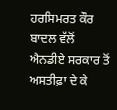ਹਰਸਿਮਰਤ ਕੌਰ ਬਾਦਲ ਵੱਲੋਂ ਐਨਡੀਏ ਸਰਕਾਰ ਤੋਂ ਅਸਤੀਫ਼ਾ ਦੇ ਕੇ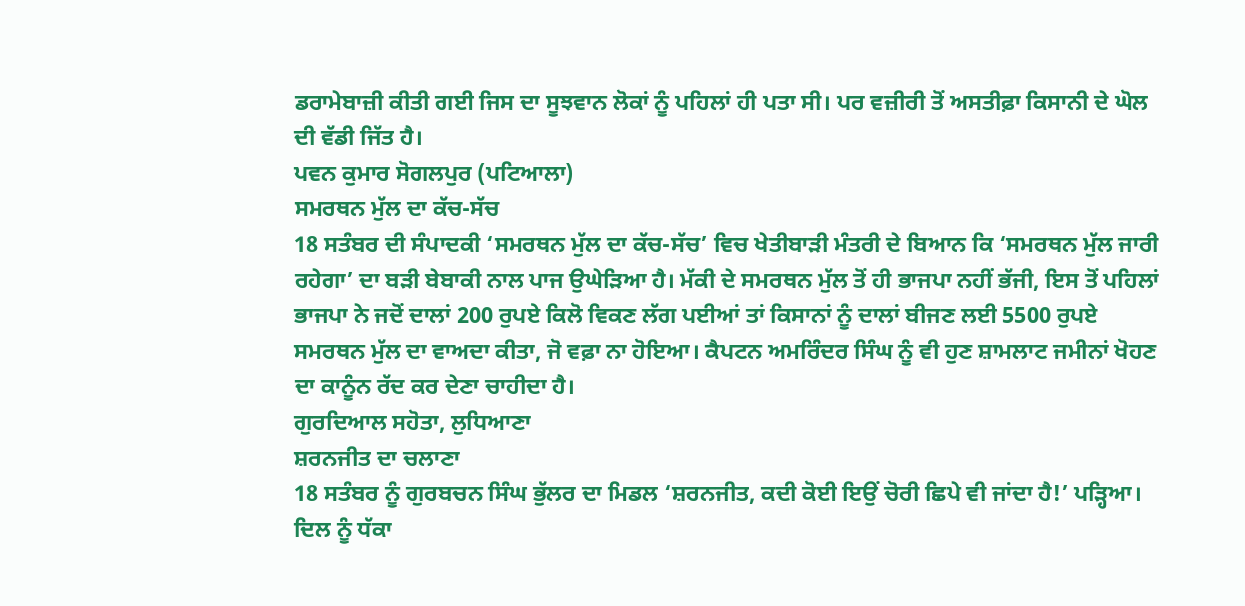ਡਰਾਮੇਬਾਜ਼ੀ ਕੀਤੀ ਗਈ ਜਿਸ ਦਾ ਸੂਝਵਾਨ ਲੋਕਾਂ ਨੂੰ ਪਹਿਲਾਂ ਹੀ ਪਤਾ ਸੀ। ਪਰ ਵਜ਼ੀਰੀ ਤੋਂ ਅਸਤੀਫ਼ਾ ਕਿਸਾਨੀ ਦੇ ਘੋਲ ਦੀ ਵੱਡੀ ਜਿੱਤ ਹੈ।
ਪਵਨ ਕੁਮਾਰ ਸੋਗਲਪੁਰ (ਪਟਿਆਲਾ)
ਸਮਰਥਨ ਮੁੱਲ ਦਾ ਕੱਚ-ਸੱਚ
18 ਸਤੰਬਰ ਦੀ ਸੰਪਾਦਕੀ ‘ਸਮਰਥਨ ਮੁੱਲ ਦਾ ਕੱਚ-ਸੱਚ’ ਵਿਚ ਖੇਤੀਬਾੜੀ ਮੰਤਰੀ ਦੇ ਬਿਆਨ ਕਿ ‘ਸਮਰਥਨ ਮੁੱਲ ਜਾਰੀ ਰਹੇਗਾ’ ਦਾ ਬੜੀ ਬੇਬਾਕੀ ਨਾਲ ਪਾਜ ਉਘੇੜਿਆ ਹੈ। ਮੱਕੀ ਦੇ ਸਮਰਥਨ ਮੁੱਲ ਤੋਂ ਹੀ ਭਾਜਪਾ ਨਹੀਂ ਭੱਜੀ, ਇਸ ਤੋਂ ਪਹਿਲਾਂ ਭਾਜਪਾ ਨੇ ਜਦੋਂ ਦਾਲਾਂ 200 ਰੁਪਏ ਕਿਲੋ ਵਿਕਣ ਲੱਗ ਪਈਆਂ ਤਾਂ ਕਿਸਾਨਾਂ ਨੂੰ ਦਾਲਾਂ ਬੀਜਣ ਲਈ 5500 ਰੁਪਏ ਸਮਰਥਨ ਮੁੱਲ ਦਾ ਵਾਅਦਾ ਕੀਤਾ, ਜੋ ਵਫ਼ਾ ਨਾ ਹੋਇਆ। ਕੈਪਟਨ ਅਮਰਿੰਦਰ ਸਿੰਘ ਨੂੰ ਵੀ ਹੁਣ ਸ਼ਾਮਲਾਟ ਜਮੀਨਾਂ ਖੋਹਣ ਦਾ ਕਾਨੂੰਨ ਰੱਦ ਕਰ ਦੇਣਾ ਚਾਹੀਦਾ ਹੈ।
ਗੁਰਦਿਆਲ ਸਹੋਤਾ, ਲੁਧਿਆਣਾ
ਸ਼ਰਨਜੀਤ ਦਾ ਚਲਾਣਾ
18 ਸਤੰਬਰ ਨੂੰ ਗੁਰਬਚਨ ਸਿੰਘ ਭੁੱਲਰ ਦਾ ਮਿਡਲ ‘ਸ਼ਰਨਜੀਤ, ਕਦੀ ਕੋਈ ਇਉਂ ਚੋਰੀ ਛਿਪੇ ਵੀ ਜਾਂਦਾ ਹੈ!’ ਪੜ੍ਹਿਆ। ਦਿਲ ਨੂੰ ਧੱਕਾ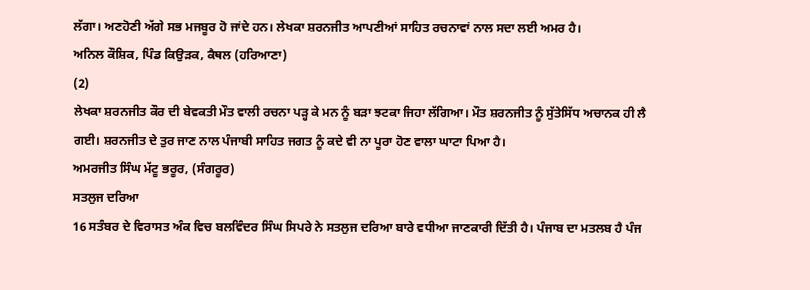ਲੱਗਾ। ਅਣਹੋਣੀ ਅੱਗੇ ਸਭ ਮਜਬੂਰ ਹੋ ਜਾਂਦੇ ਹਨ। ਲੇਖਕਾ ਸ਼ਰਨਜੀਤ ਆਪਣੀਆਂ ਸਾਹਿਤ ਰਚਨਾਵਾਂ ਨਾਲ ਸਦਾ ਲਈ ਅਮਰ ਹੈ।
ਅਨਿਲ ਕੌਸ਼ਿਕ, ਪਿੰਡ ਕਿਉੜਕ, ਕੈਥਲ (ਹਰਿਆਣਾ)
(2)
ਲੇਖਕਾ ਸ਼ਰਨਜੀਤ ਕੌਰ ਦੀ ਬੇਵਕਤੀ ਮੌਤ ਵਾਲੀ ਰਚਨਾ ਪੜ੍ਹ ਕੇ ਮਨ ਨੂੰ ਬੜਾ ਝਟਕਾ ਜਿਹਾ ਲੱਗਿਆ। ਮੌਤ ਸ਼ਰਨਜੀਤ ਨੂੰ ਸੁੱਤੇਸਿੱਧ ਅਚਾਨਕ ਹੀ ਲੈ ਗਈ। ਸ਼ਰਨਜੀਤ ਦੇ ਤੁਰ ਜਾਣ ਨਾਲ ਪੰਜਾਬੀ ਸਾਹਿਤ ਜਗਤ ਨੂੰ ਕਦੇ ਵੀ ਨਾ ਪੂਰਾ ਹੋਣ ਵਾਲਾ ਘਾਟਾ ਪਿਆ ਹੈ।
ਅਮਰਜੀਤ ਸਿੰਘ ਮੱਟੂ ਭਰੂਰ, (ਸੰਗਰੂਰ)
ਸਤਲੁਜ ਦਰਿਆ
16 ਸਤੰਬਰ ਦੇ ਵਿਰਾਸਤ ਅੰਕ ਵਿਚ ਬਲਵਿੰਦਰ ਸਿੰਘ ਸਿਪਰੇ ਨੇ ਸਤਲੁਜ ਦਰਿਆ ਬਾਰੇ ਵਧੀਆ ਜਾਣਕਾਰੀ ਦਿੱਤੀ ਹੈ। ਪੰਜਾਬ ਦਾ ਮਤਲਬ ਹੈ ਪੰਜ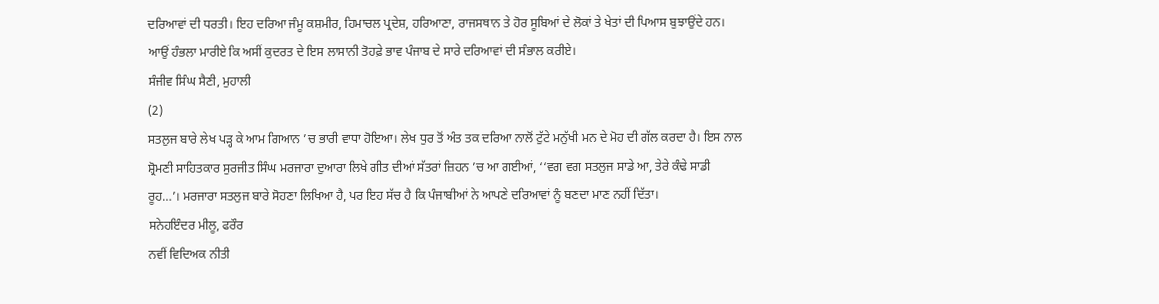ਦਰਿਆਵਾਂ ਦੀ ਧਰਤੀ। ਇਹ ਦਰਿਆ ਜੰਮੂ ਕਸ਼ਮੀਰ, ਹਿਮਾਚਲ ਪ੍ਰਦੇਸ਼, ਹਰਿਆਣਾ, ਰਾਜਸਥਾਨ ਤੇ ਹੋਰ ਸੂਬਿਆਂ ਦੇ ਲੋਕਾਂ ਤੇ ਖੇਤਾਂ ਦੀ ਪਿਆਸ ਬੁਝਾਉਂਦੇ ਹਨ। ਆਉਂ ਹੰਭਲਾ ਮਾਰੀਏ ਕਿ ਅਸੀਂ ਕੁਦਰਤ ਦੇ ਇਸ ਲਾਸਾਨੀ ਤੋਹਫ਼ੇ ਭਾਵ ਪੰਜਾਬ ਦੇ ਸਾਰੇ ਦਰਿਆਵਾਂ ਦੀ ਸੰਭਾਲ ਕਰੀਏ।
ਸੰਜੀਵ ਸਿੰਘ ਸੈਣੀ, ਮੁਹਾਲੀ
(2)
ਸਤਲੁਜ ਬਾਰੇ ਲੇਖ ਪੜ੍ਹ ਕੇ ਆਮ ਗਿਆਨ ’ਚ ਭਾਰੀ ਵਾਧਾ ਹੋਇਆ। ਲੇਖ ਧੁਰ ਤੋਂ ਅੰਤ ਤਕ ਦਰਿਆ ਨਾਲੋਂ ਟੁੱਟੇ ਮਨੁੱਖੀ ਮਨ ਦੇ ਮੋਹ ਦੀ ਗੱਲ ਕਰਦਾ ਹੈ। ਇਸ ਨਾਲ ਸ਼੍ਰੋਮਣੀ ਸਾਹਿਤਕਾਰ ਸੁਰਜੀਤ ਸਿੰਘ ਮਰਜਾਰਾ ਦੁਆਰਾ ਲਿਖੇ ਗੀਤ ਦੀਆਂ ਸੱਤਰਾਂ ਜ਼ਿਹਨ ’ਚ ਆ ਗਈਆਂ, ‘‘ਵਗ ਵਗ ਸਤਲੁਜ ਸਾਡੇ ਆ, ਤੇਰੇ ਕੰਢੇ ਸਾਡੀ ਰੂਹ…’। ਮਰਜਾਰਾ ਸਤਲੁਜ ਬਾਰੇ ਸੋਹਣਾ ਲਿਖਿਆ ਹੈ, ਪਰ ਇਹ ਸੱਚ ਹੈ ਕਿ ਪੰਜਾਬੀਆਂ ਨੇ ਆਪਣੇ ਦਰਿਆਵਾਂ ਨੂੰ ਬਣਦਾ ਮਾਣ ਨਹੀਂ ਦਿੱਤਾ।
ਸਨੇਹਇੰਦਰ ਮੀਲੂ, ਫਰੌਰ
ਨਵੀਂ ਵਿਦਿਅਕ ਨੀਤੀ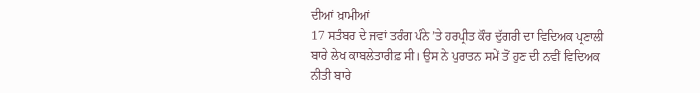ਦੀਆਂ ਖ਼ਾਮੀਆਂ
17 ਸਤੰਬਰ ਦੇ ਜਵਾਂ ਤਰੰਗ ਪੰਨੇ ’ਤੇ ਹਰਪ੍ਰੀਤ ਕੌਰ ਦੁੱਗਰੀ ਦਾ ਵਿਦਿਅਕ ਪ੍ਰਣਾਲੀ ਬਾਰੇ ਲੇਖ ਕਾਬਲੇਤਾਰੀਫ਼ ਸੀ। ਉਸ ਨੇ ਪੁਰਾਤਨ ਸਮੇਂ ਤੋਂ ਹੁਣ ਦੀ ਨਵੀਂ ਵਿਦਿਅਕ ਨੀਤੀ ਬਾਰੇ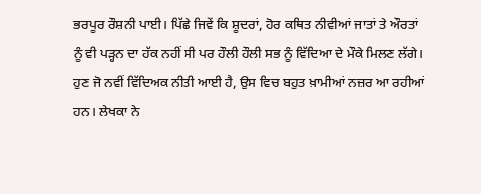ਭਰਪੂਰ ਰੌਸ਼ਨੀ ਪਾਈ। ਪਿੱਛੇ ਜਿਵੇਂ ਕਿ ਸ਼ੂਦਰਾਂ, ਹੋਰ ਕਥਿਤ ਨੀਵੀਆਂ ਜਾਤਾਂ ਤੇ ਔਰਤਾਂ ਨੂੰ ਵੀ ਪੜ੍ਹਨ ਦਾ ਹੱਕ ਨਹੀਂ ਸੀ ਪਰ ਹੌਲੀ ਹੌਲੀ ਸਭ ਨੂੰ ਵਿੱਦਿਆ ਦੇ ਮੌਕੇ ਮਿਲਣ ਲੱਗੇ। ਹੁਣ ਜੋ ਨਵੀਂ ਵਿੱਦਿਅਕ ਨੀਤੀ ਆਈ ਹੈ, ਉਸ ਵਿਚ ਬਹੁਤ ਖ਼ਾਮੀਆਂ ਨਜ਼ਰ ਆ ਰਹੀਆਂ ਹਨ। ਲੇਖਕਾ ਨੇ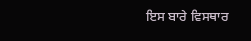ਇਸ ਬਾਰੇ ਵਿਸਥਾਰ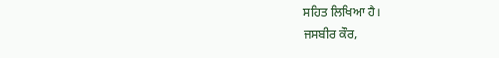ਸਹਿਤ ਲਿਖਿਆ ਹੈ।
ਜਸਬੀਰ ਕੌਰ,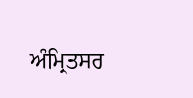ਅੰਮ੍ਰਿਤਸਰ